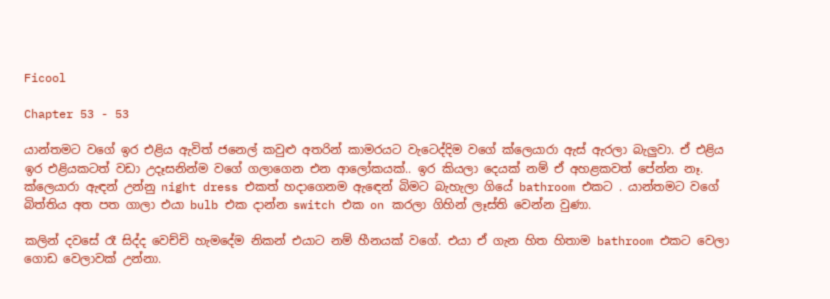Ficool

Chapter 53 - 53

යාන්තමට වගේ ඉර එළිය ඇවිත් ජනෙල් කවුළු අතරින් කාමරයට වැටෙද්දිම වගේ ක්ලෙයාරා ඇස් ඇරලා බැලුවා. ඒ එළිය ඉර එළියකටත් වඩා උදෑසනින්ම වගේ ගලාගෙන එන ආලෝකයක්.. ඉර කියලා දෙයක් නම් ඒ අහළකවත් පේන්න නෑ. ක්ලෙයාරා ඇඳන් උන්නු night dress එකත් හදාගෙනම ඇඳෙන් බිමට බැහැලා ගියේ bathroom එකට . යාන්තමට වගේ බිත්තිය අත පත ගාලා එයා bulb එක දාන්න switch එක on කරලා ගිහින් ලෑස්ති වෙන්න වුණා.

කලින් දවසේ රෑ සිද්ද වෙච්චි හැමදේම නිකන් එයාට නම් හීනයක් වගේ. එයා ඒ ගැන හිත හිතාම bathroom එකට වෙලා ගොඩ වෙලාවක් උන්නා.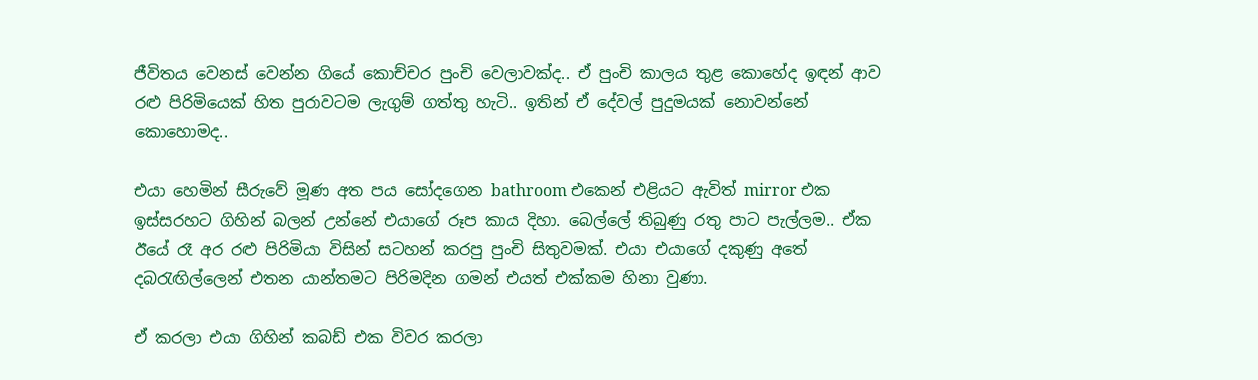ජීවිතය වෙනස් වෙන්න ගියේ කොච්චර පුංචි වෙලාවක්ද.. ඒ පුංචි කාලය තුළ කොහේද ඉඳන් ආව රළු පිරිමියෙක් හිත පුරාවටම ලැගුම් ගත්තු හැටි.. ඉතින් ඒ දේවල් පුදුමයක් නොවන්නේ කොහොමද..

එයා හෙමින් සීරුවේ මූණ අත පය සෝදගෙන bathroom එකෙන් එළියට ඇවිත් mirror එක ඉස්සරහට ගිහින් බලන් උන්නේ එයාගේ රූප කාය දිහා. බෙල්ලේ තිබුණු රතු පාට පැල්ලම.. ඒක ඊයේ රෑ අර රළු පිරිමියා විසින් සටහන් කරපු පුංචි සිතුවමක්. එයා එයාගේ දකුණු අතේ දබරැඟිල්ලෙන් එතන යාන්තමට පිරිමදින ගමන් එයත් එක්කම හිනා වුණා.

ඒ කරලා එයා ගිහින් කබඩ් එක විවර කරලා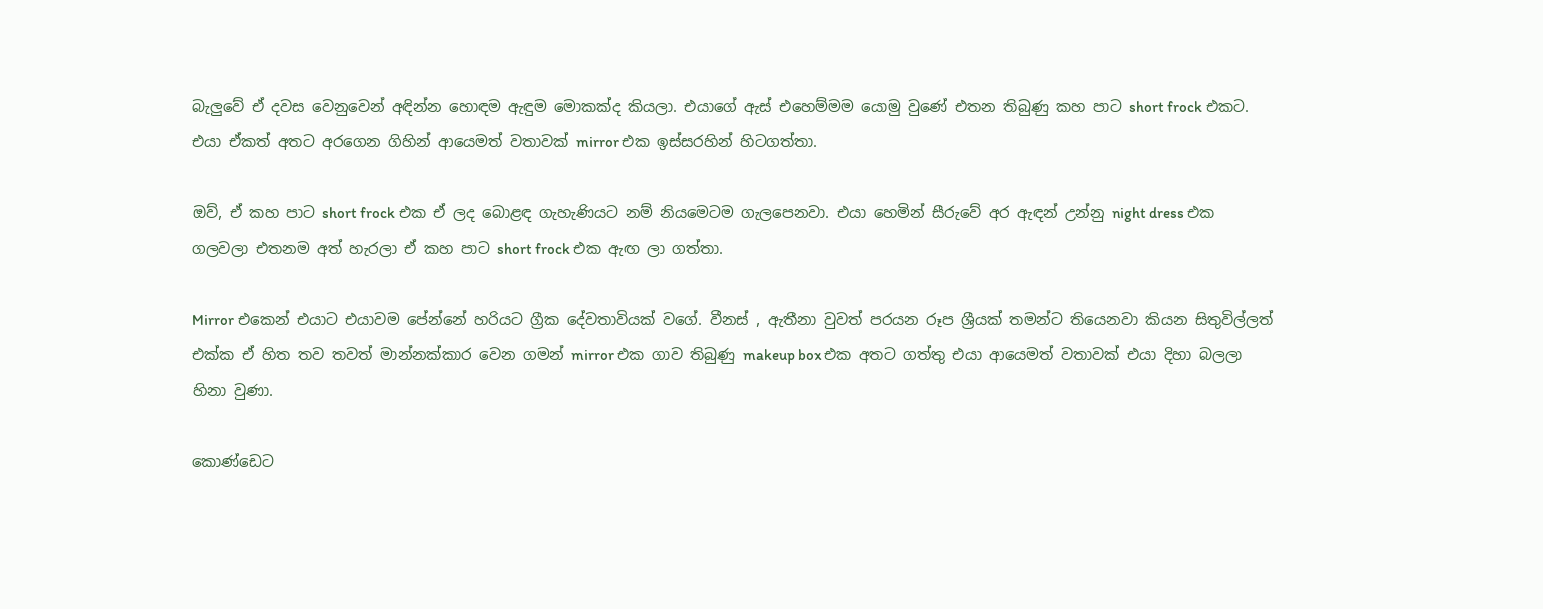බැලුවේ ඒ දවස වෙනුවෙන් අඳින්න හොඳම ඇඳුම මොකක්ද කියලා. එයාගේ ඇස් එහෙම්මම යොමු වුණේ එතන තිබුණු කහ පාට short frock එකට. එයා ඒකත් අතට අරගෙන ගිහින් ආයෙමත් වතාවක් mirror එක ඉස්සරහින් හිටගත්තා.

ඔව්, ඒ කහ පාට short frock එක ඒ ලද බොළඳ ගැහැණියට නම් නියමෙටම ගැලපෙනවා. එයා හෙමින් සීරුවේ අර ඇඳන් උන්නු night dress එක ගලවලා එතනම අත් හැරලා ඒ කහ පාට short frock එක ඇඟ ලා ගත්තා.

Mirror එකෙන් එයාට එයාවම පේන්නේ හරියට ග්‍රීක දේවතාවියක් වගේ. වීනස් , ඇතීනා වුවත් පරයන රූප ශ්‍රීයක් තමන්ට තියෙනවා කියන සිතුවිල්ලත් එක්ක ඒ හිත තව තවත් මාන්නක්කාර වෙන ගමන් mirror එක ගාව තිබුණු makeup box එක අතට ගත්තු එයා ආයෙමත් වතාවක් එයා දිහා බලලා හිනා වුණා.

කොණ්ඩෙට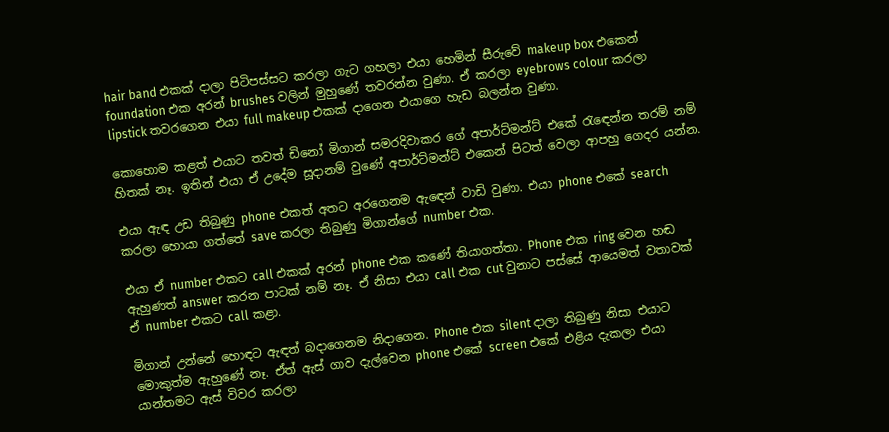hair band එකක් දාලා පිටිපස්සට කරලා ගැට ගහලා එයා හෙමින් සීරුවේ makeup box එකෙන් foundation එක අරන් brushes වලින් මුහුණේ තවරන්න වුණා. ඒ කරලා eyebrows colour කරලා lipstick තවරගෙන එයා full makeup එකක් දාගෙන එයාගෙ හැඩ බලන්න වුණා.

කොහොම කළත් එයාට තවත් ඩිනෝ මිගාන් සමරදිවාකර ගේ අපාර්ට්මන්ට් එකේ රැඳෙන්න තරම් නම් හිතක් නෑ. ඉතින් එයා ඒ උදේම සූදානම් වුණේ අපාර්ට්මන්ට් එකෙන් පිටත් වෙලා ආපහු ගෙදර යන්න.

එයා ඇඳ උඩ තිබුණු phone එකත් අතට අරගෙනම ඇඳෙන් වාඩි වුණා. එයා phone එකේ search කරලා හොයා ගත්තේ save කරලා තිබුණු මිගාන්ගේ number එක.

එයා ඒ number එකට call එකක් අරන් phone එක කණේ තියාගත්තා. Phone එක ring වෙන හඬ ඇහුණත් answer කරන පාටක් නම් නෑ. ඒ නිසා එයා call එක cut වුනාට පස්සේ ආයෙමත් වතාවක් ඒ number එකට call කළා.

මිගාන් උන්නේ හොඳට ඇඳත් බදාගෙනම නිදාගෙන. Phone එක silent දාලා තිබුණු නිසා එයාට මොකුත්ම ඇහුණේ නෑ. ඒත් ඇස් ගාව දැල්වෙන phone එකේ screen එකේ එළිය දැකලා එයා යාන්තමට ඇස් විවර කරලා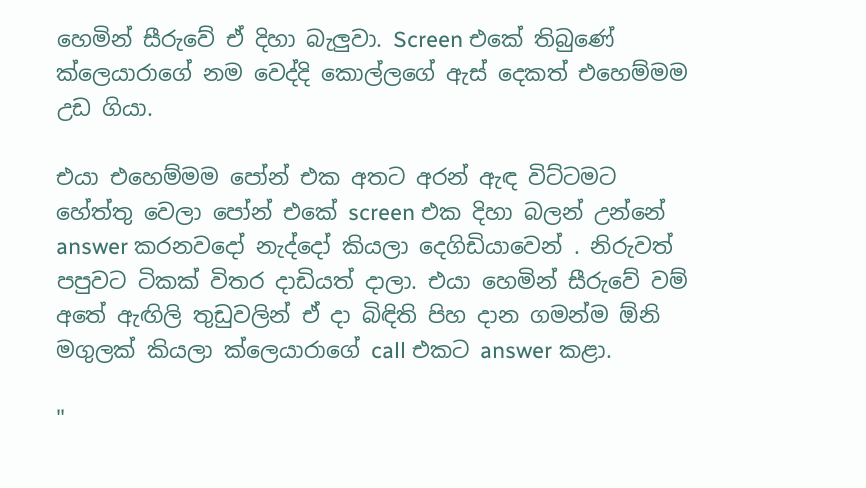හෙමින් සීරුවේ ඒ දිහා බැලුවා. Screen එකේ තිබුණේ ක්ලෙයාරාගේ නම වෙද්දි කොල්ලගේ ඇස් දෙකත් එහෙම්මම උඩ ගියා.

එයා එහෙම්මම පෝන් එක අතට අරන් ඇඳ විට්ටමට හේත්තු වෙලා පෝන් එකේ screen එක දිහා බලන් උන්නේ answer කරනවදෝ නැද්දෝ කියලා දෙගිඩියාවෙන් . නිරුවත් පපුවට ටිකක් විතර දාඩියත් දාලා. එයා හෙමින් සීරුවේ වම් අතේ ඇඟිලි තුඩුවලින් ඒ දා බිඳිති පිහ දාන ගමන්ම ඕනි මගුලක් කියලා ක්ලෙයාරාගේ call එකට answer කළා.

"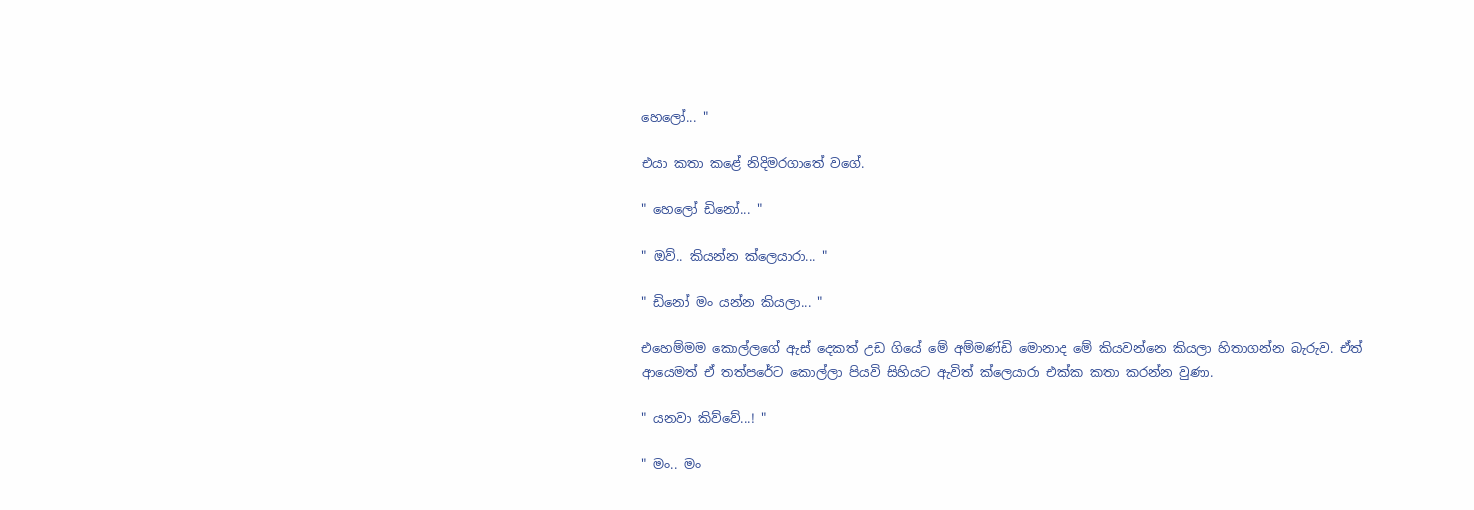හෙලෝ... "

එයා කතා කළේ නිදිමරගාතේ වගේ.

" හෙලෝ ඩිනෝ... "

" ඔව්.. කියන්න ක්ලෙයාරා... "

" ඩිනෝ මං යන්න කියලා... "

එහෙම්මම කොල්ලගේ ඇස් දෙකත් උඩ ගියේ මේ අම්මණ්ඩි මොනාද මේ කියවන්නෙ කියලා හිතාගන්න බැරුව. ඒත් ආයෙමත් ඒ තත්පරේට කොල්ලා පියවි සිහියට ඇවිත් ක්ලෙයාරා එක්ක කතා කරන්න වුණා.

" යනවා කිව්වේ...! "

" මං.. මං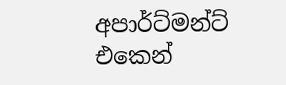අපාර්ට්මන්ට් එකෙන්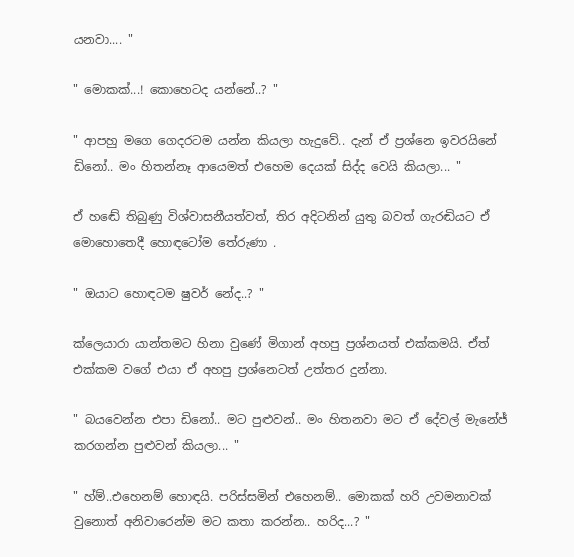යනවා.... "

" මොකක්...! කොහෙටද යන්නේ..? "

" ආපහු මගෙ ගෙදරටම යන්න කියලා හැදුවේ.. දැන් ඒ ප්‍රශ්නෙ ඉවරයිනේ ඩිනෝ.. මං හිතන්නෑ ආයෙමත් එහෙම දෙයක් සිද්ද වෙයි කියලා... "

ඒ හඬේ තිබුණු විශ්වාසනීයත්වත්, තිර අදිටනින් යුතු බවත් ගැරඬියට ඒ මොහොතෙදී හොඳටෝම තේරුණා .

" ඔයාට හොඳටම ෂුවර් නේද..? "

ක්ලෙයාරා යාන්තමට හිනා වුණේ මිගාන් අහපු ප්‍රශ්නයත් එක්කමයි. ඒත් එක්කම වගේ එයා ඒ අහපු ප්‍රශ්නෙටත් උත්තර දුන්නා.

" බයවෙන්න එපා ඩිනෝ.. මට පුළුවන්.. මං හිතනවා මට ඒ දේවල් මැනේජ් කරගන්න පුළුවන් කියලා... "

" හ්ම්..එහෙනම් හොඳයි. පරිස්සමින් එහෙනම්.. මොකක් හරි උවමනාවක් වුනොත් අනිවාරෙන්ම මට කතා කරන්න.. හරිද...? "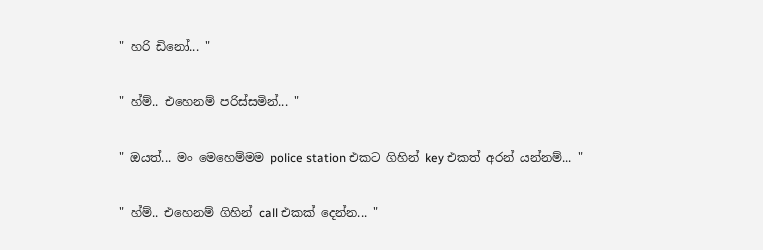" හරි ඩිනෝ... "

" හ්ම්.. එහෙනම් පරිස්සමින්... "

" ඔයත්... මං මෙහෙම්මම police station එකට ගිහින් key එකත් අරන් යන්නම්... "

" හ්ම්.. එහෙනම් ගිහින් call එකක් දෙන්න... "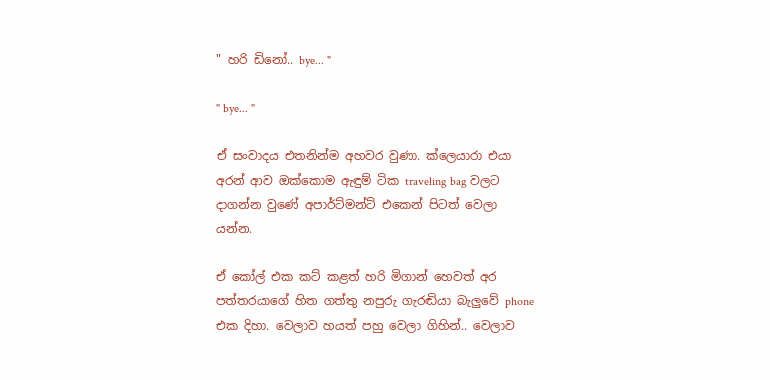" හරි ඩිනෝ.. bye... "

" bye... "

ඒ සංවාදය එතනින්ම අහවර වුණා. ක්ලෙයාරා එයා අරන් ආව ඔක්කොම ඇඳුම් ටික traveling bag වලට දාගන්න වුණේ අපාර්ට්මන්ට් එකෙන් පිටත් වෙලා යන්න.

ඒ කෝල් එක කට් කළත් හරි මිගාන් හෙවත් අර පත්තරයාගේ හිත ගත්තු නපුරු ගැරඬියා බැලුවේ phone එක දිහා. වෙලාව හයත් පහු වෙලා ගිහින්.. වෙලාව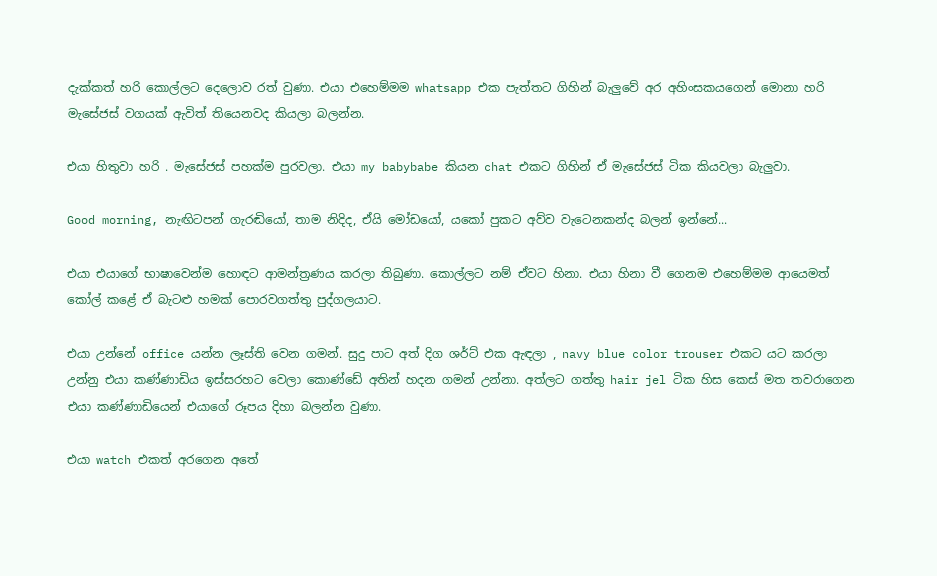දැක්කත් හරි කොල්ලට දෙලොව රත් වුණා. එයා එහෙම්මම whatsapp එක පැත්තට ගිහින් බැලුවේ අර අහිංසකයගෙන් මොනා හරි මැසේජස් වගයක් ඇවිත් තියෙනවද කියලා බලන්න.

එයා හිතුවා හරි . මැසේජස් පහක්ම පුරවලා. එයා my babybabe කියන chat එකට ගිහින් ඒ මැසේජස් ටික කියවලා බැලුවා.

Good morning, නැඟිටපන් ගැරඬියෝ, තාම නිදිද, ඒයි මෝඩයෝ, යකෝ පුකට අව්ව වැටෙනකන්ද බලන් ඉන්නේ...

එයා එයාගේ භාෂාවෙන්ම හොඳට ආමන්ත්‍රණය කරලා තිබුණා. කොල්ලට නම් ඒවට හිනා. එයා හිනා වී ගෙනම එහෙම්මම ආයෙමත් කෝල් කළේ ඒ බැටළු හමක් පොරවගත්තු පුද්ගලයාට.

එයා උන්නේ office යන්න ලෑස්ති වෙන ගමන්. සුදු පාට අත් දිග ශර්ට් එක ඇඳලා , navy blue color trouser එකට යට කරලා උන්නු එයා කණ්ණාඩිය ඉස්සරහට වෙලා කොණ්ඩේ අතින් හදන ගමන් උන්නා. අත්ලට ගත්‍තු hair jel ටික හිස කෙස් මත තවරාගෙන එයා කණ්ණාඩියෙන් එයාගේ රූපය දිහා බලන්න වුණා.

එයා watch එකත් අරගෙන අතේ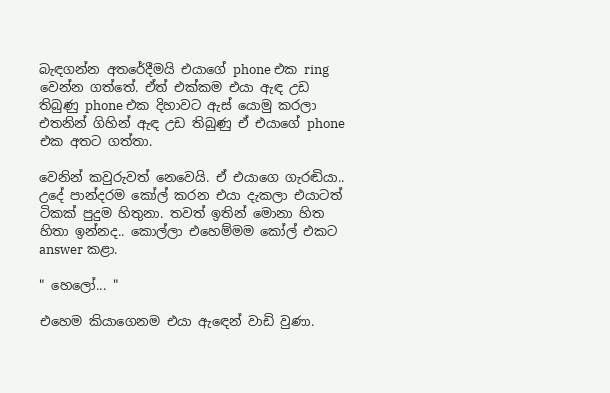බැඳගන්න අතරේදීමයි එයාගේ phone එක ring වෙන්න ගත්තේ. ඒත් එක්කම එයා ඇඳ උඩ තිබුණු phone එක දිහාවට ඇස් යොමු කරලා එතනින් ගිහින් ඇඳ උඩ තිබුණු ඒ එයාගේ phone එක අතට ගත්තා.

වෙනින් කවුරුවත් නෙවෙයි. ඒ එයාගෙ ගැරඬියා.. උදේ පාන්දරම කෝල් කරන එයා දැකලා එයාටත් ටිකක් පුදුම හිතුනා. තවත් ඉතින් මොනා හිත හිතා ඉන්නද.. කොල්ලා එහෙම්මම කෝල් එකට answer කළා.

" හෙලෝ... "

එහෙම කියාගෙනම එයා ඇඳෙන් වාඩි වුණා.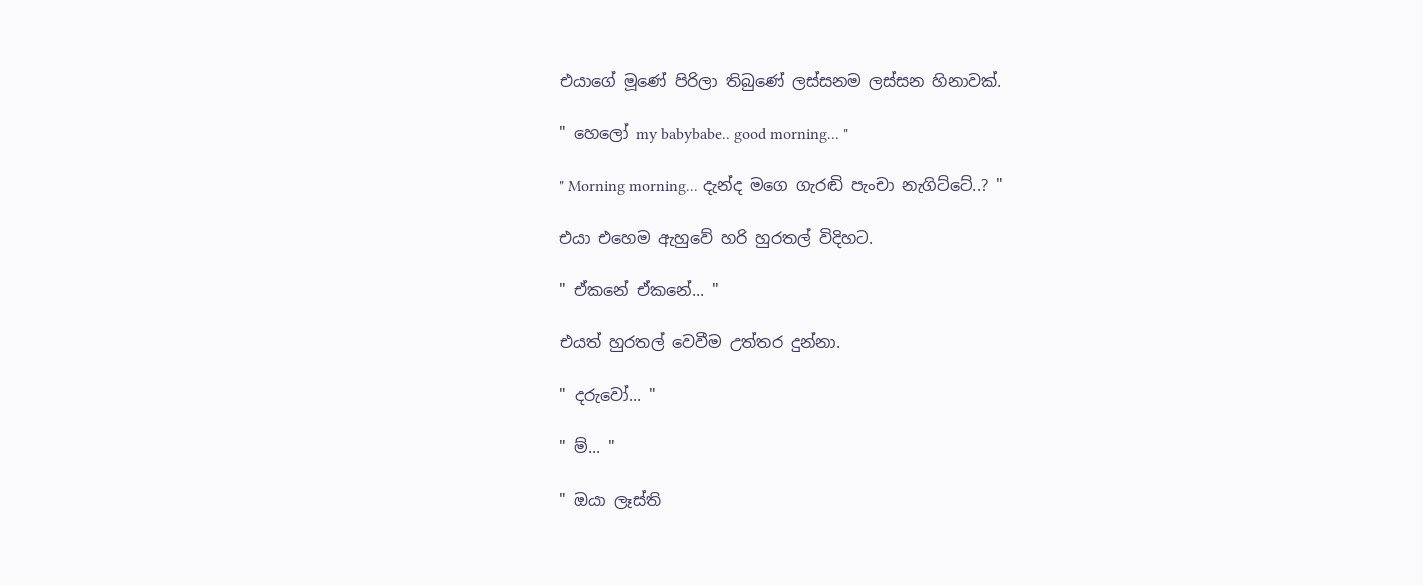එයාගේ මූණේ පිරිලා තිබුණේ ලස්සනම ලස්සන හිනාවක්.

" හෙලෝ my babybabe.. good morning... "

" Morning morning... දැන්ද මගෙ ගැරඬි පැංචා නැගිට්ටේ..? "

එයා එහෙම ඇහුවේ හරි හුරතල් විදිහට.

" ඒකනේ ඒකනේ... "

එයත් හුරතල් වෙවීම උත්තර දුන්නා.

" දරුවෝ... "

" ම්... "

" ඔයා ලෑස්ති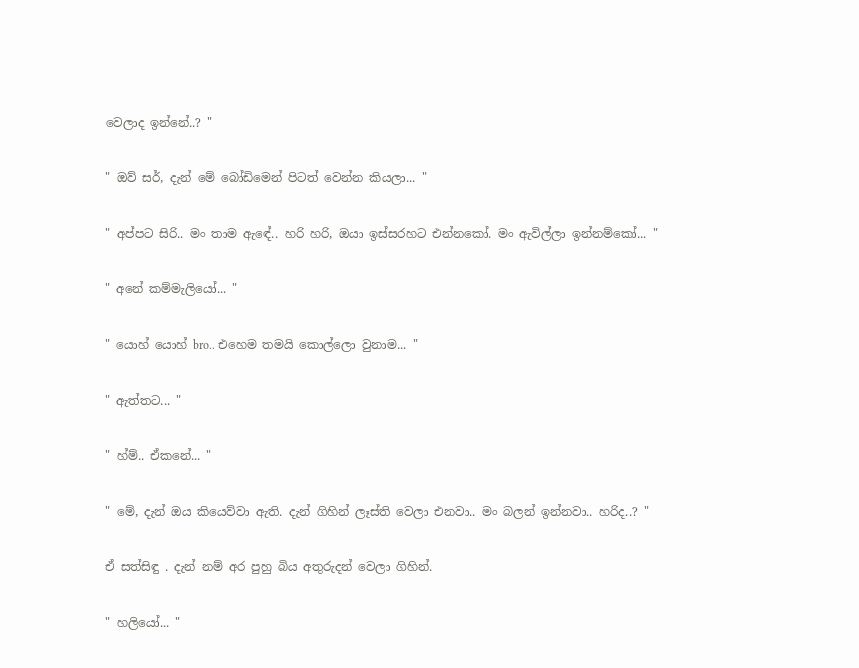වෙලාද ඉන්නේ..? "

" ඔව් සර්, දැන් මේ බෝඩිමෙන් පිටත් වෙන්න කියලා... "

" අප්පට සිරි.. මං තාම ඇඳේ.. හරි හරි, ඔයා ඉස්සරහට එන්නකෝ. මං ඇවිල්ලා ඉන්නම්කෝ... "

" අනේ කම්මැලියෝ... "

" යොහ් යොහ් bro.. එහෙම තමයි කොල්ලො වුනාම... "

" ඇත්තට... "

" හ්ම්.. ඒකනේ... "

" මේ, දැන් ඔය කියෙව්වා ඇති. දැන් ගිහින් ලෑස්ති වෙලා එනවා.. මං බලන් ඉන්නවා.. හරිද..? "

ඒ සත්සිඳු . දැන් නම් අර පුහු බිය අතුරුදන් වෙලා ගිහින්.

" හලියෝ... "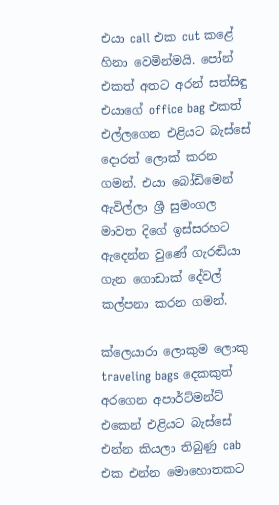එයා call එක cut කළේ හිනා වෙමින්මයි. පෝන් එකත් අතට අරන් සත්සිඳු එයාගේ office bag එකත් එල්ලගෙන එළියට බැස්සේ දොරත් ලොක් කරන ගමන්. එයා බෝඩිමෙන් ඇවිල්ලා ශ්‍රී සුමංගල මාවත දිගේ ඉස්සරහට ඇදෙන්න වුණේ ගැරඬියා ගැන ගොඩාක් දේවල් කල්පනා කරන ගමන්.

ක්ලෙයාරා ලොකුම ලොකු traveling bags දෙකකුත් අරගෙන අපාර්ට්මන්ට් එකෙන් එළියට බැස්සේ එන්න කියලා තිබුණු cab එක එන්න මොහොතකට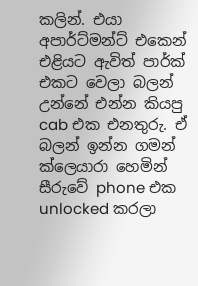කලින්. එයා අපාර්ට්මන්ට් එකෙන් එළියට ඇවිත් පාර්ක් එකට වෙලා බලන් උන්නේ එන්න කියපු cab එක එනතුරු. ඒ බලන් ඉන්න ගමන් ක්ලෙයාරා හෙමින් සීරුවේ phone එක unlocked කරලා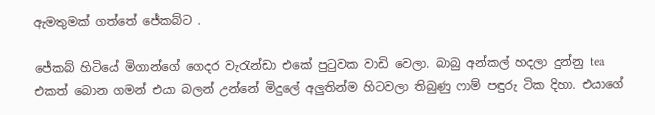ඇමතුමක් ගත්තේ ජේකබ්ට .

ජේකබ් හිටියේ මිගාන්ගේ ගෙදර වැරැන්ඩා එකේ පුටුවක වාඩි වෙලා. බාබු අන්කල් හදලා දුන්නු tea එකත් බොන ගමන් එයා බලන් උන්නේ මිදුලේ අලුතින්ම හිටවලා තිබුණු ෆාම් පඳුරු ටික දිහා. එයාගේ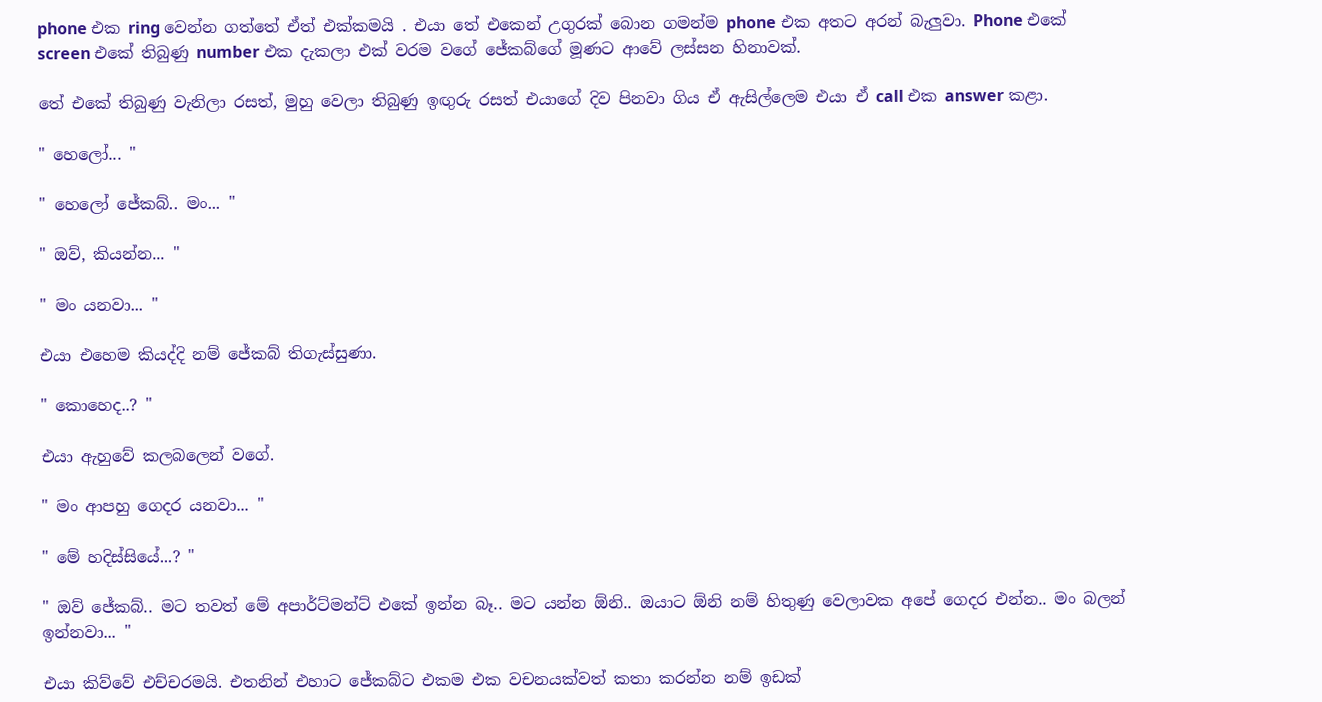phone එක ring වෙන්න ගත්තේ ඒත් එක්කමයි . එයා තේ එකෙන් උගුරක් බොන ගමන්ම phone එක අතට අරන් බැලුවා. Phone එකේ screen එකේ තිබුණු number එක දැකලා එක් වරම වගේ ජේකබ්ගේ මූණට ආවේ ලස්සන හිනාවක්.

තේ එකේ තිබුණු වැනිලා රසත්, මුහු වෙලා තිබුණු ඉඟුරු රසත් එයාගේ දිව පිනවා ගිය ඒ ඇසිල්ලෙම එයා ඒ call එක answer කළා.

" හෙලෝ... "

" හෙලෝ ජේකබ්.. මං... "

" ඔව්, කියන්න... "

" මං යනවා... "

එයා එහෙම කියද්දි නම් ජේකබ් තිගැස්සුණා.

" කොහෙද..? "

එයා ඇහුවේ කලබලෙන් වගේ.

" මං ආපහු ගෙදර යනවා... "

" මේ හදිස්සියේ...? "

" ඔව් ජේකබ්.. මට තවත් මේ අපාර්ට්මන්ට් එකේ ඉන්න බෑ.. මට යන්න ඕනි.. ඔයාට ඕනි නම් හිතුණු වෙලාවක අපේ ගෙදර එන්න.. මං බලන් ඉන්නවා... "

එයා කිව්වේ එච්චරමයි. එතනින් එහාට ජේකබ්ට එකම එක වචනයක්වත් කතා කරන්න නම් ඉඩක්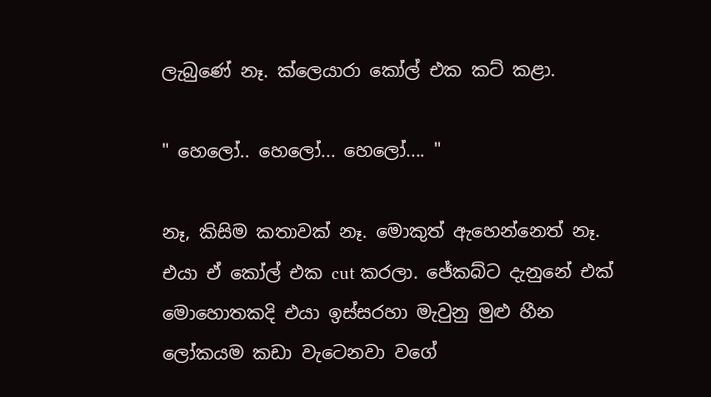ලැබුණේ නෑ. ක්ලෙයාරා කෝල් එක කට් කළා.

" හෙලෝ.. හෙලෝ... හෙලෝ.... "

නෑ, කිසිම කතාවක් නෑ. මොකුත් ඇහෙන්නෙත් නෑ. එයා ඒ කෝල් එක cut කරලා. ජේකබ්ට දැනුනේ එක් මොහොතකදි එයා ඉස්සරහා මැවුනු මුළු හීන ලෝකයම කඩා වැටෙනවා වගේ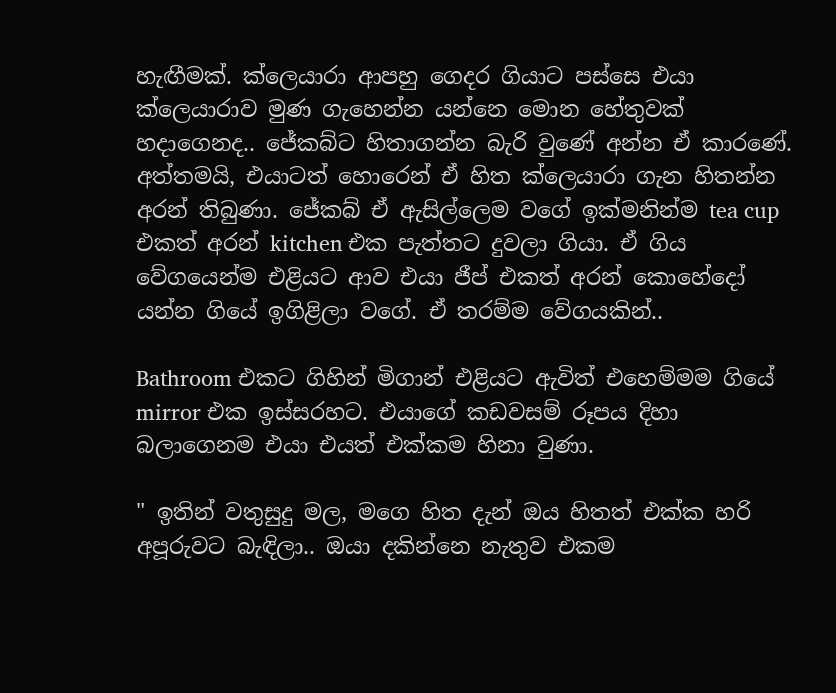හැඟීමක්. ක්ලෙයාරා ආපහු ගෙදර ගියාට පස්සෙ එයා ක්ලෙයාරාව මුණ ගැහෙන්න යන්නෙ මොන හේතුවක් හදාගෙනද.. ජේකබ්ට හිතාගන්න බැරි වුණේ අන්න ඒ කාරණේ. අත්තමයි, එයාටත් හොරෙන් ඒ හිත ක්ලෙයාරා ගැන හිතන්න අරන් තිබුණා. ජේකබ් ඒ ඇසිල්ලෙම වගේ ඉක්මනින්ම tea cup එකත් අරන් kitchen එක පැත්තට දුවලා ගියා. ඒ ගිය වේගයෙන්ම එළියට ආව එයා ජීප් එකත් අරන් කොහේදෝ යන්න ගියේ ඉගිළිලා වගේ. ඒ තරම්ම වේගයකින්..

Bathroom එකට ගිහින් මිගාන් එළියට ඇවිත් එහෙම්මම ගියේ mirror එක ඉස්සරහට. එයාගේ කඩවසම් රූපය දිහා බලාගෙනම එයා එයත් එක්කම හිනා වුණා.

" ඉතින් වතුසුදු මල, මගෙ හිත දැන් ඔය හිතත් එක්ක හරි අපූරුවට බැඳිලා.. ඔයා දකින්නෙ නැතුව එකම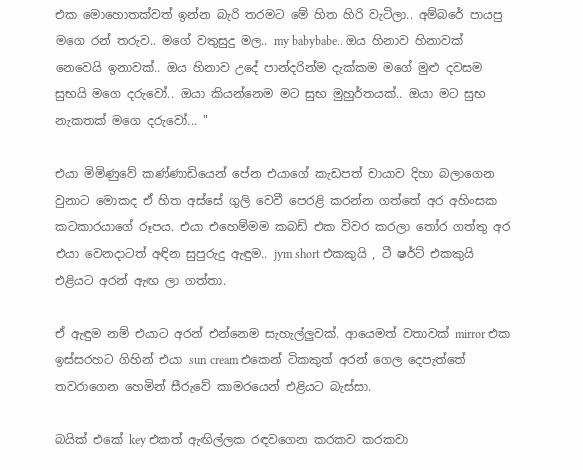එක මොහොතක්වත් ඉන්න බැරි තරමට මේ හිත හිරි වැටිලා.. අම්බරේ පායපු මගෙ රන් තරුව.. මගේ වතුසුදු මල.. my babybabe.. ඔය හිනාව හිනාවක් නෙවෙයි ඉනාවක්.. ඔය හිනාව උදේ පාන්දරින්ම දැක්කම මගේ මුළු දවසම සුභයි මගෙ දරුවෝ.. ඔයා කියන්නෙම මට සුභ මුහුර්තයක්.. ඔයා මට සුභ නැකතක් මගෙ දරුවෝ... "

එයා මිමිණුවේ කණ්ණාඩියෙන් පේන එයාගේ කැඩපත් චායාව දිහා බලාගෙන වුනාට මොකද ඒ හිත අස්සේ ගුලි වෙවී පෙරළි කරන්න ගත්තේ අර අහිංසක කටකාරයාගේ රූපය. එයා එහෙම්මම කබඩ් එක විවර කරලා තෝර ගත්තු අර එයා වෙනදාටත් අඳින සුපුරුදු ඇඳුම.. jym short එකකුයි , ටී ෂර්ට් එකකුයි එළියට අරන් ඇඟ ලා ගත්තා.

ඒ ඇඳුම නම් එයාට අරන් එන්නෙම සැහැල්ලුවක්. ආයෙමත් වතාවක් mirror එක ඉස්සරහට ගිහින් එයා sun cream එකෙන් ටිකකුත් අරන් ගෙල දෙපැත්තේ තවරාගෙන හෙමින් සීරුවේ කාමරයෙන් එළියට බැස්සා.

බයික් එකේ key එකත් ඇඟිල්ලක රඳවගෙන කරකව කරකවා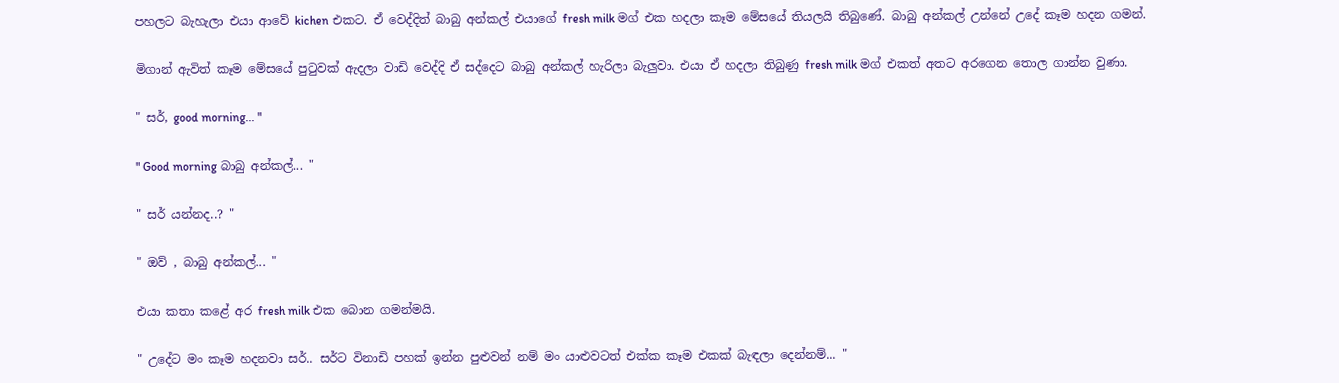පහලට බැහැලා එයා ආවේ kichen එකට. ඒ වෙද්දිත් බාබු අන්කල් එයාගේ fresh milk මග් එක හදලා කෑම මේසයේ තියලයි තිබුණේ. බාබු අන්කල් උන්නේ උදේ කෑම හදන ගමන්.

මිගාන් ඇවිත් කෑම මේසයේ පුටුවක් ඇදලා වාඩි වෙද්දි ඒ සද්දෙට බාබු අන්කල් හැරිලා බැලුවා. එයා ඒ හදලා තිබුණු fresh milk මග් එකත් අතට අරගෙන තොල ගාන්න වුණා.

" සර්, good morning... "

" Good morning බාබු අන්කල්... "

" සර් යන්නද..? "

" ඔව් , බාබු අන්කල්... "

එයා කතා කළේ අර fresh milk එක බොන ගමන්මයි.

" උදේට මං කෑම හදනවා සර්.. සර්ට විනාඩි පහක් ඉන්න පුළුවන් නම් මං යාළුවටත් එක්ක කෑම එකක් බැඳලා දෙන්නම්... "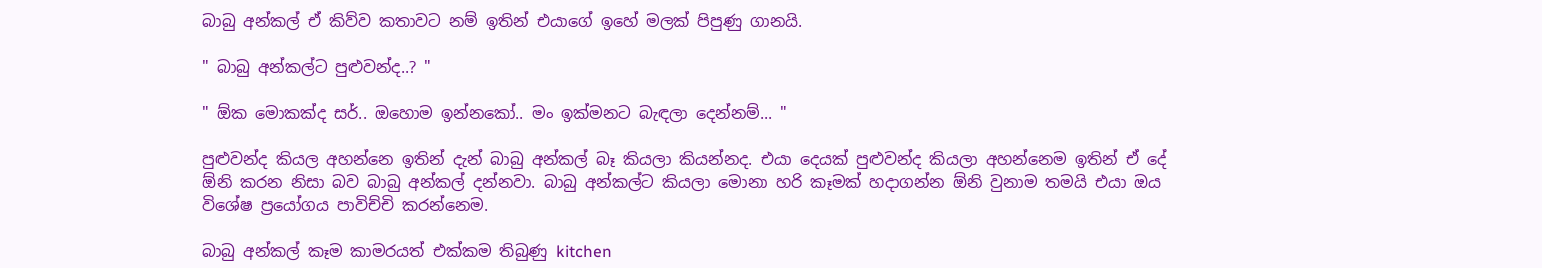බාබු අන්කල් ඒ කිව්ව කතාවට නම් ඉතින් එයාගේ ඉහේ මලක් පිපුණු ගානයි.

" බාබු අන්කල්ට පුළුවන්ද..? "

" ඕක මොකක්ද සර්.. ඔහොම ඉන්නකෝ.. මං ඉක්මනට බැඳලා දෙන්නම්... "

පුළුවන්ද කියල අහන්නෙ ඉතින් දැන් බාබු අන්කල් බෑ කියලා කියන්නද. එයා දෙයක් පුළුවන්ද කියලා අහන්නෙම ඉතින් ඒ දේ ඕනි කරන නිසා බව බාබු අන්කල් දන්නවා. බාබු අන්කල්ට කියලා මොනා හරි කෑමක් හදාගන්න ඕනි වුනාම තමයි එයා ඔය විශේෂ ප්‍රයෝගය පාවිච්චි කරන්නෙම.

බාබු අන්කල් කෑම කාමරයත් එක්කම තිබුණු kitchen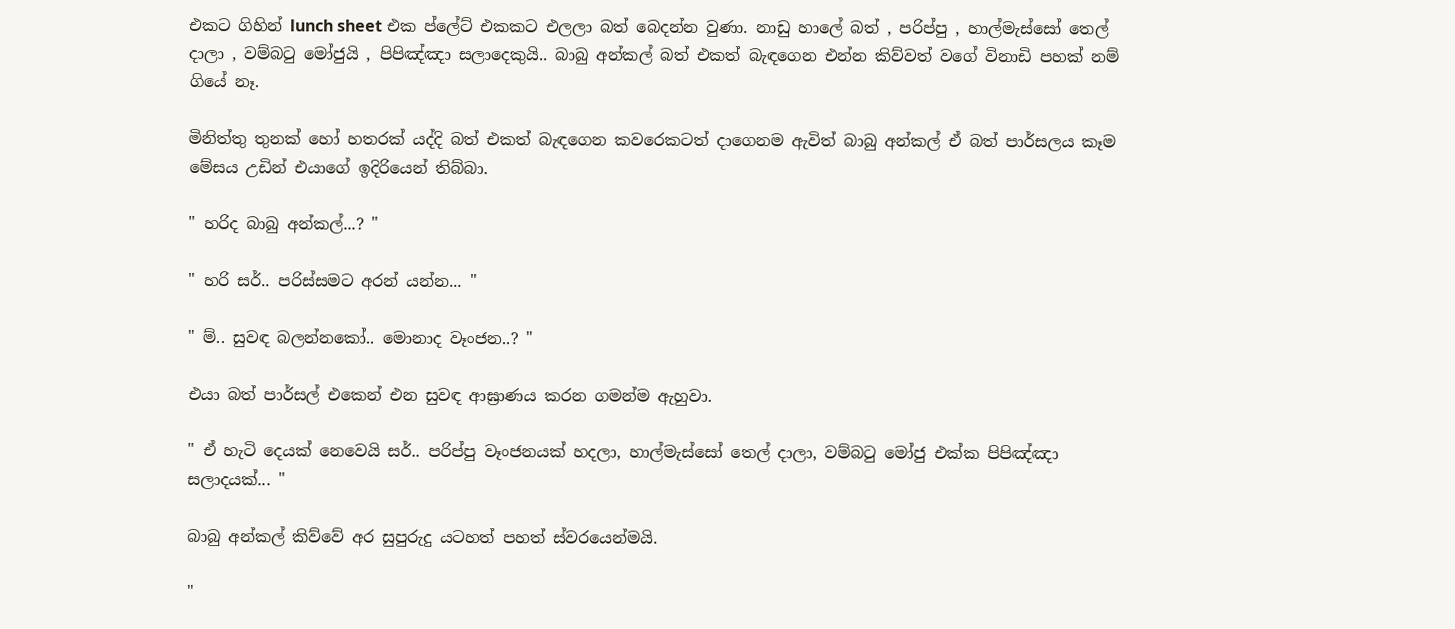එකට ගිහින් lunch sheet එක ප්ලේට් එකකට එලලා බත් බෙදන්න වුණා. නාඩු හාලේ බත් , පරිප්පු , හාල්මැස්සෝ තෙල් දාලා , වම්බටු මෝජුයි , පිපිඤ්ඤා සලාදෙකුයි.. බාබු අන්කල් බත් එකත් බැඳගෙන එන්න කිව්වත් වගේ විනාඩි පහක් නම් ගියේ නෑ.

මිනිත්තු තුනක් හෝ හතරක් යද්දි බත් එකත් බැඳගෙන කවරෙකටත් දාගෙනම ඇවිත් බාබු අන්කල් ඒ බත් පාර්සලය කෑම මේසය උඩින් එයාගේ ඉදිරියෙන් තිබ්බා.

" හරිද බාබු අන්කල්...? "

" හරි සර්.. පරිස්සමට අරන් යන්න... "

" ම්.. සුවඳ බලන්නකෝ.. මොනාද වෑංජන..? "

එයා බත් පාර්සල් එකෙන් එන සුවඳ ආඝ්‍රාණය කරන ගමන්ම ඇහුවා.

" ඒ හැටි දෙයක් නෙවෙයි සර්.. පරිප්පු වෑංජනයක් හදලා, හාල්මැස්සෝ තෙල් දාලා, වම්බටු මෝජු එක්ක පිපිඤ්ඤා සලාදයක්... "

බාබු අන්කල් කිව්වේ අර සුපුරුදු යටහත් පහත් ස්වරයෙන්මයි.

"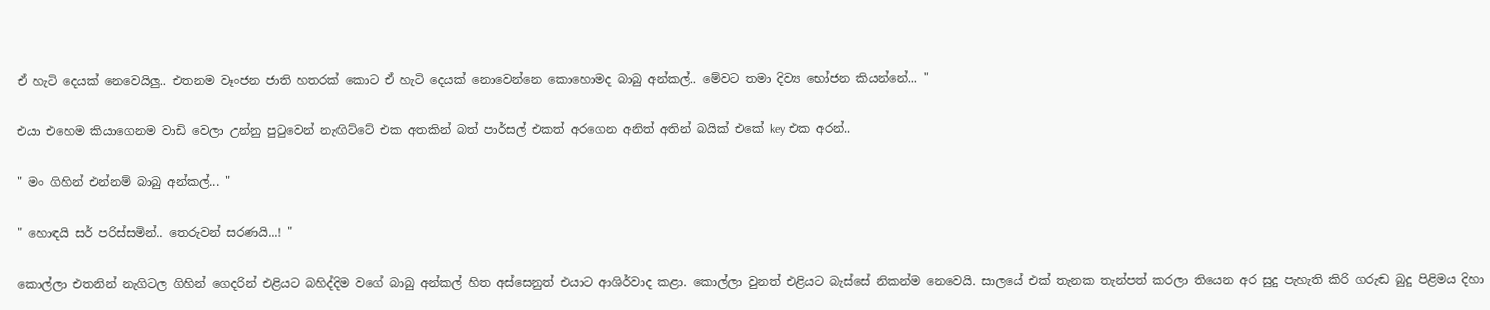ඒ හැටි දෙයක් නෙවෙයිලු.. එතනම වෑංජන ජාති හතරක් කොට ඒ හැටි දෙයක් නොවෙන්නෙ කොහොමද බාබු අන්කල්.. මේවට තමා දිව්‍ය භෝජන කියන්නේ... "

එයා එහෙම කියාගෙනම වාඩි වෙලා උන්නු පුටුවෙන් නැඟිට්ටේ එක අතකින් බත් පාර්සල් එකත් අරගෙන අනිත් අතින් බයික් එකේ key එක අරන්..

" මං ගිහින් එන්නම් බාබු අන්කල්... "

" හොඳයි සර් පරිස්සමින්.. තෙරුවන් සරණයි...! "

කොල්ලා එතනින් නැගිටල ගිහින් ගෙදරින් එළියට බහිද්දිම වගේ බාබු අන්කල් හිත අස්සෙනුත් එයාට ආශිර්වාද කළා. කොල්ලා වුනත් එළියට බැස්සේ නිකන්ම නෙවෙයි. සාලයේ එක් තැනක තැන්පත් කරලා තියෙන අර සුදු පැහැති කිරි ගරුඬ බුදු පිළිමය දිහා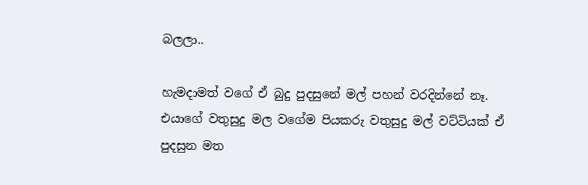බලලා..

හැමදාමත් වගේ ඒ බුදු පුදසුනේ මල් පහන් වරදින්නේ නෑ. එයාගේ වතුසුදු මල වගේම පියකරු වතුසුදු මල් වට්ටියක් ඒ පුදසුන මත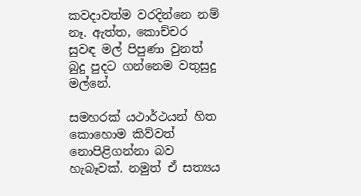කවදාවත්ම වරදින්නෙ නම් නෑ. ඇත්ත, කොච්චර සුවඳ මල් පිපුණා වුනත් බුදු පුදට ගන්නෙම වතුසුදු මල්නේ.

සමහරක් යථාර්ථයන් හිත කොහොම කිව්වත් නොපිළිගන්නා බව හැබෑවක්. නමුත් ඒ සත්‍යය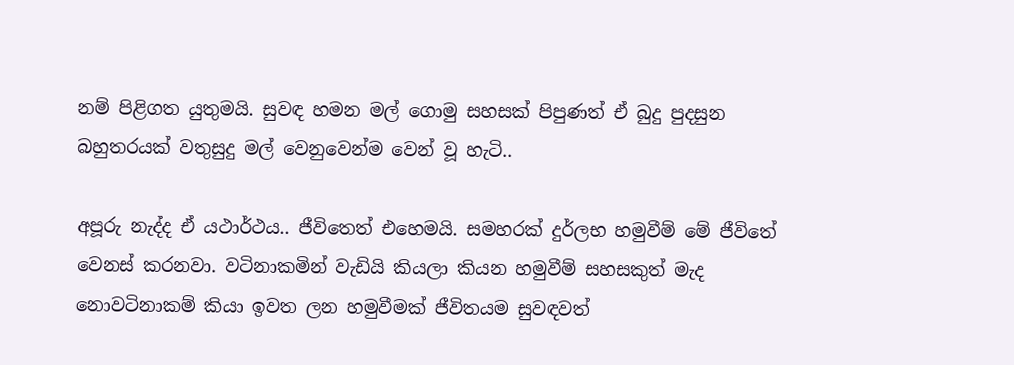නම් පිළිගත යුතුමයි. සුවඳ හමන මල් ගොමු සහසක් පිපුණත් ඒ බුදු පුදසුන බහුතරයක් වතුසුදු මල් වෙනුවෙන්ම වෙන් වූ හැටි..

අපූරු නැද්ද ඒ යථාර්ථය.. ජීවිතෙත් එහෙමයි. සමහරක් දුර්ලභ හමුවීම් මේ ජීවිතේ වෙනස් කරනවා. වටිනාකමින් වැඩියි කියලා කියන හමුවීම් සහසකුත් මැද නොවටිනාකම් කියා ඉවත ලන හමුවීමක් ජීවිතයම සුවඳවත්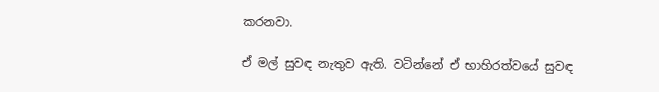කරනවා.

ඒ මල් සුවඳ නැතුව ඇති. වටින්නේ ඒ භාහිරත්වයේ සුවඳ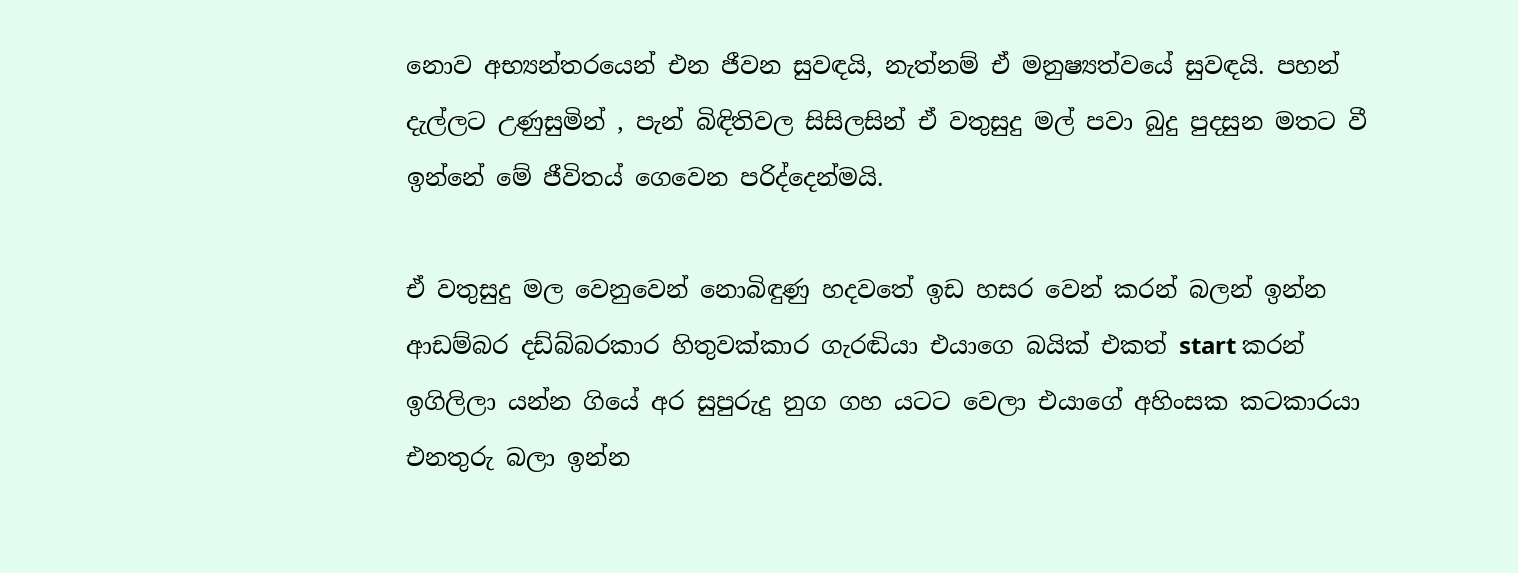නොව අභ්‍යන්තරයෙන් එන ජීවන සුවඳයි, නැත්නම් ඒ මනුෂ්‍යත්වයේ සුවඳයි. පහන් දැල්ලට උණුසුමින් , පැන් බිඳිතිවල සිසිලසින් ඒ වතුසුදු මල් පවා බුදු පුදසුන මතට වී ඉන්නේ මේ ජීවිතය් ගෙවෙන පරිද්දෙන්මයි.

ඒ වතුසුදු මල වෙනුවෙන් නොබිඳුණු හදවතේ ඉඩ හසර වෙන් කරන් බලන් ඉන්න ආඩම්බර දඩ්බ්බරකාර හිතුවක්කාර ගැරඬියා එයාගෙ බයික් එකත් start කරන් ඉගිලිලා යන්න ගියේ අර සුපුරුදු නුග ගහ යටට වෙලා එයාගේ අහිංසක කටකාරයා එනතුරු බලා ඉන්න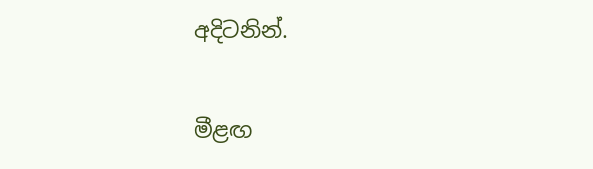අදිටනින්.

මීළඟ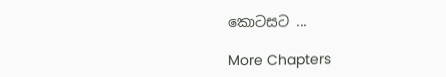කොටසට ...

More Chapters